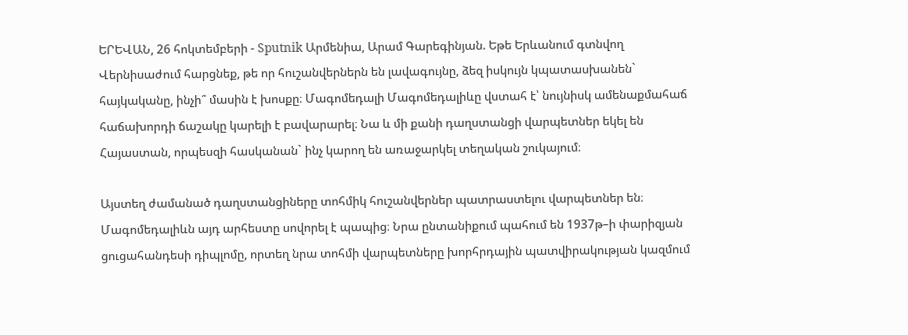ԵՐԵՎԱՆ, 26 հոկտեմբերի - Sputnik Արմենիա, Արամ Գարեգինյան. Եթե Երևանում գտնվող Վերնիսաժում հարցնեք, թե որ հուշանվերներն են լավագույնը, ձեզ իսկույն կպատասխանեն` հայկականը, ինչի՞ մասին է խոսքը։ Մագոմեդալի Մագոմեդալիևը վստահ է՝ նույնիսկ ամենաքմահաճ հաճախորդի ճաշակը կարելի է բավարարել։ Նա և մի քանի դաղստանցի վարպետներ եկել են Հայաստան, որպեսզի հասկանան` ինչ կարող են առաջարկել տեղական շուկայում։

Այստեղ ժամանած դաղստանցիները տոհմիկ հուշանվերներ պատրաստելու վարպետներ են։ Մագոմեդալիևն այդ արհեստը սովորել է պապից։ Նրա ընտանիքում պահում են 1937թ–ի փարիզյան ցուցահանդեսի դիպլոմը, որտեղ նրա տոհմի վարպետները խորհրդային պատվիրակության կազմում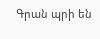Գրան պրի են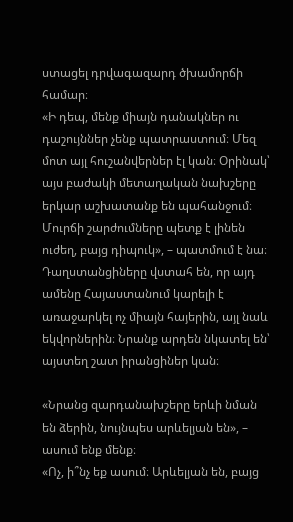ստացել դրվագազարդ ծխամորճի համար։
«Ի դեպ, մենք միայն դանակներ ու դաշույններ չենք պատրաստում։ Մեզ մոտ այլ հուշանվերներ էլ կան։ Օրինակ՝ այս բաժակի մետաղական նախշերը երկար աշխատանք են պահանջում։ Մուրճի շարժումները պետք է լինեն ուժեղ, բայց դիպուկ», – պատմում է նա։
Դաղստանցիները վստահ են, որ այդ ամենը Հայաստանում կարելի է առաջարկել ոչ միայն հայերին, այլ նաև եկվորներին։ Նրանք արդեն նկատել են՝ այստեղ շատ իրանցիներ կան։

«Նրանց զարդանախշերը երևի նման են ձերին, նույնպես արևելյան են», – ասում ենք մենք։
«Ոչ, ի՞նչ եք ասում։ Արևելյան են, բայց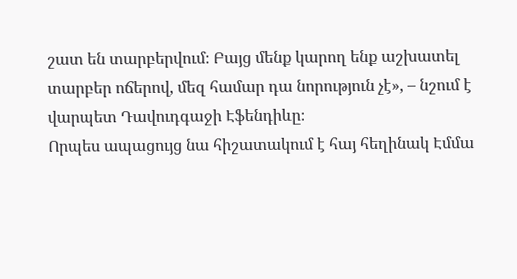շատ են տարբերվում։ Բայց մենք կարող ենք աշխատել տարբեր ոճերով, մեզ համար դա նորություն չէ», – նշում է վարպետ Դավուդգաջի Էֆենդիևը։
Որպես ապացույց նա հիշատակում է հայ հեղինակ Էմմա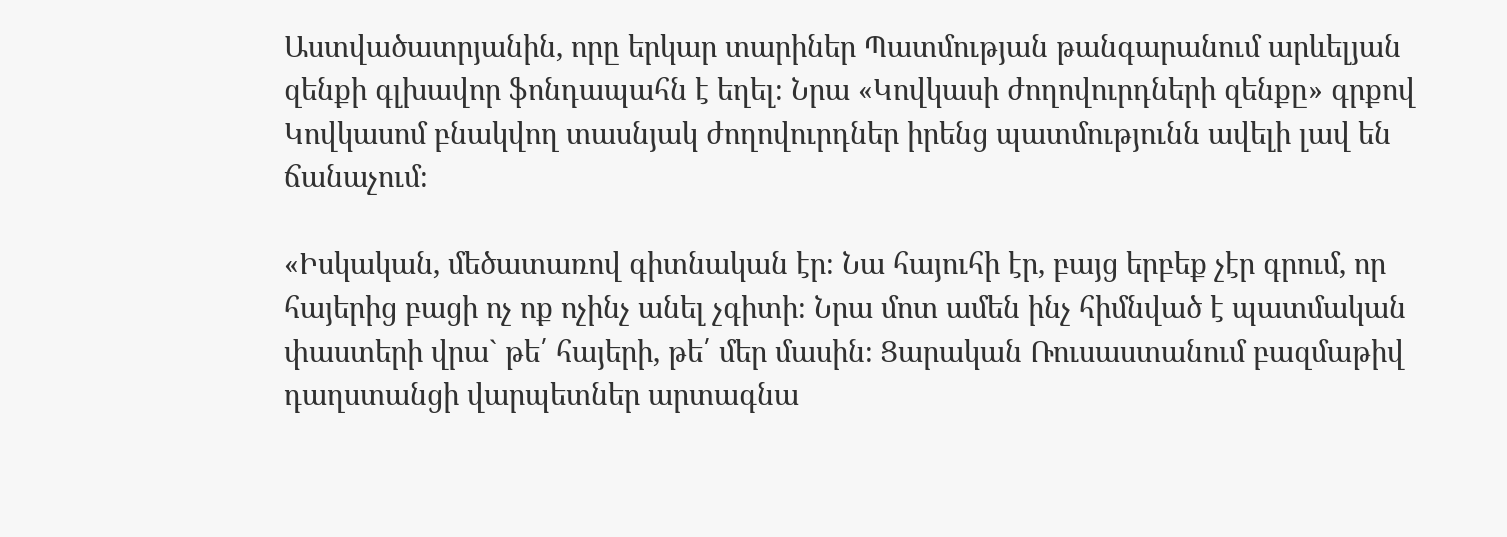Աստվածատրյանին, որը երկար տարիներ Պատմության թանգարանում արևելյան զենքի գլխավոր ֆոնդապահն է եղել։ Նրա «Կովկասի ժողովուրդների զենքը» գրքով Կովկասոմ բնակվող տասնյակ ժողովուրդներ իրենց պատմությունն ավելի լավ են ճանաչում։

«Իսկական, մեծատառով գիտնական էր։ Նա հայուհի էր, բայց երբեք չէր գրում, որ հայերից բացի ոչ ոք ոչինչ անել չգիտի։ Նրա մոտ ամեն ինչ հիմնված է պատմական փաստերի վրա` թե՛ հայերի, թե՛ մեր մասին։ Ցարական Ռուսաստանում բազմաթիվ դաղստանցի վարպետներ արտագնա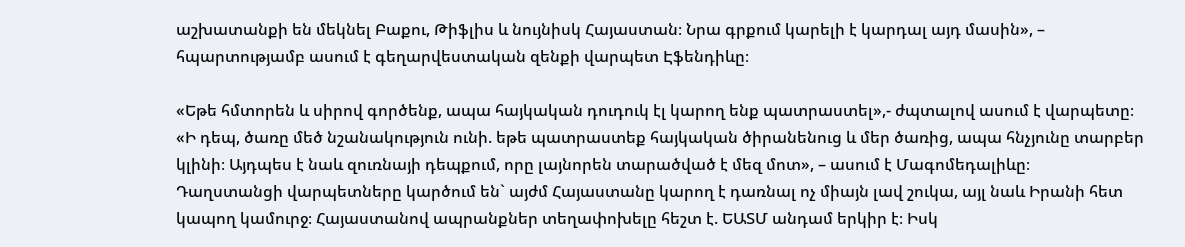աշխատանքի են մեկնել Բաքու, Թիֆլիս և նույնիսկ Հայաստան։ Նրա գրքում կարելի է կարդալ այդ մասին», – հպարտությամբ ասում է գեղարվեստական զենքի վարպետ Էֆենդիևը։

«Եթե հմտորեն և սիրով գործենք, ապա հայկական դուդուկ էլ կարող ենք պատրաստել»,- ժպտալով ասում է վարպետը։
«Ի դեպ, ծառը մեծ նշանակություն ունի. եթե պատրաստեք հայկական ծիրանենուց և մեր ծառից, ապա հնչյունը տարբեր կլինի։ Այդպես է նաև զուռնայի դեպքում, որը լայնորեն տարածված է մեզ մոտ», – ասում է Մագոմեդալիևը։
Դաղստանցի վարպետները կարծում են` այժմ Հայաստանը կարող է դառնալ ոչ միայն լավ շուկա, այլ նաև Իրանի հետ կապող կամուրջ։ Հայաստանով ապրանքներ տեղափոխելը հեշտ է. ԵԱՏՄ անդամ երկիր է։ Իսկ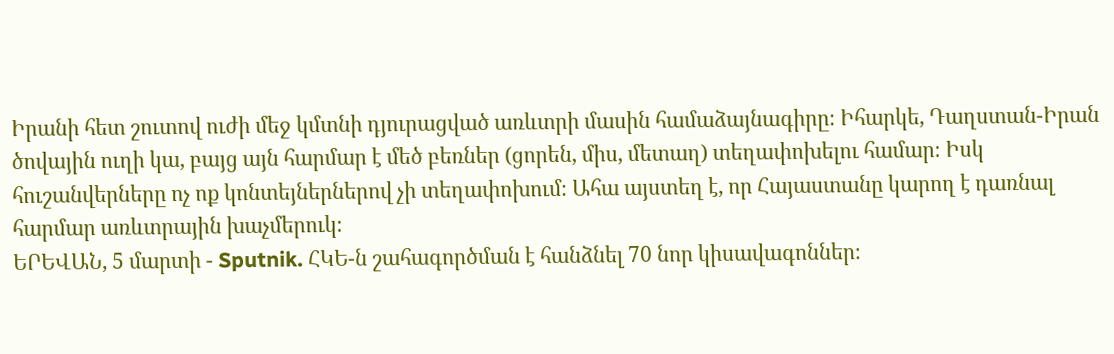Իրանի հետ շուտով ուժի մեջ կմտնի դյուրացված առևտրի մասին համաձայնագիրը։ Իհարկե, Դաղստան-Իրան ծովային ուղի կա, բայց այն հարմար է մեծ բեռներ (ցորեն, միս, մետաղ) տեղափոխելու համար։ Իսկ հուշանվերները ոչ ոք կոնտեյներներով չի տեղափոխում։ Ահա այստեղ է, որ Հայաստանը կարող է դառնալ հարմար առևտրային խաչմերուկ։
ԵՐԵՎԱՆ, 5 մարտի - Sputnik. ՀԿԵ-ն շահագործման է հանձնել 70 նոր կիսավագոններ։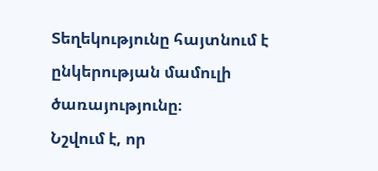Տեղեկությունը հայտնում է ընկերության մամուլի ծառայությունը։
Նշվում է, որ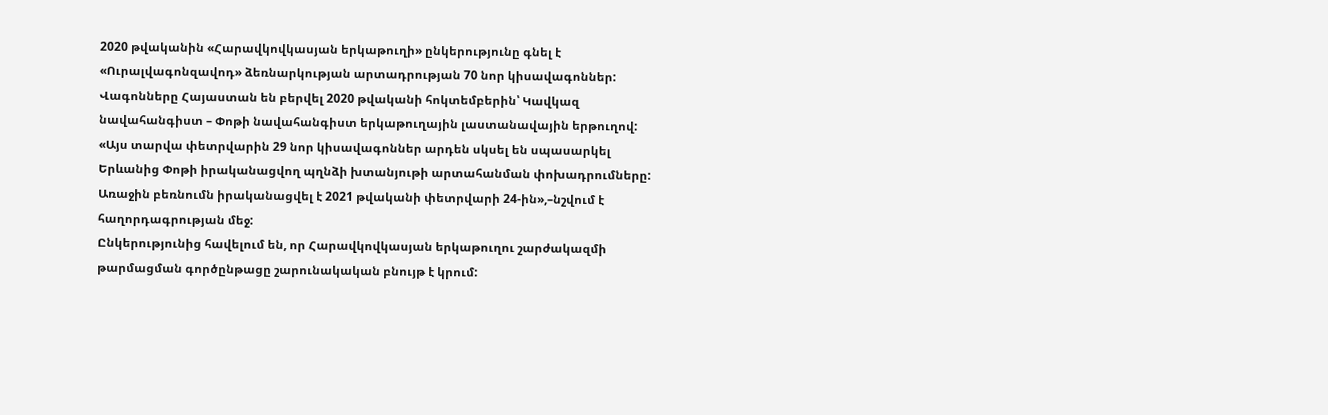2020 թվականին «Հարավկովկասյան երկաթուղի» ընկերությունը գնել է «Ուրալվագոնզավոդ» ձեռնարկության արտադրության 70 նոր կիսավագոններ: Վագոնները Հայաստան են բերվել 2020 թվականի հոկտեմբերին՝ Կավկազ նավահանգիստ – Փոթի նավահանգիստ երկաթուղային լաստանավային երթուղով:
«Այս տարվա փետրվարին 29 նոր կիսավագոններ արդեն սկսել են սպասարկել Երևանից Փոթի իրականացվող պղնձի խտանյութի արտահանման փոխադրումները: Առաջին բեռնումն իրականացվել է 2021 թվականի փետրվարի 24-ին»,–նշվում է հաղորդագրության մեջ:
Ընկերությունից հավելում են, որ Հարավկովկասյան երկաթուղու շարժակազմի թարմացման գործընթացը շարունակական բնույթ է կրում: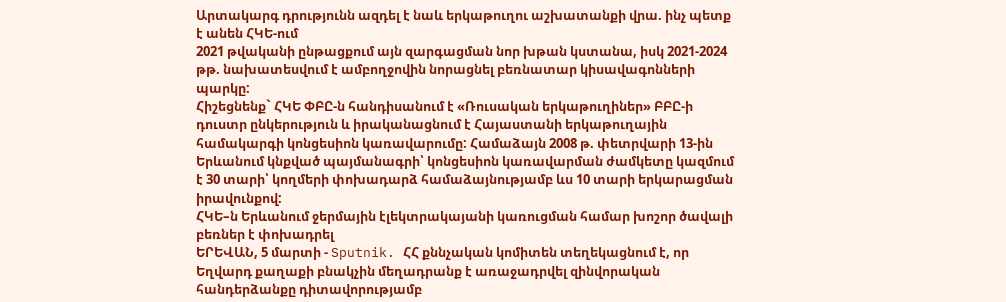Արտակարգ դրությունն ազդել է նաև երկաթուղու աշխատանքի վրա. ինչ պետք է անեն ՀԿԵ-ում
2021 թվականի ընթացքում այն զարգացման նոր խթան կստանա, իսկ 2021-2024 թթ. նախատեսվում է ամբողջովին նորացնել բեռնատար կիսավագոնների պարկը:
Հիշեցնենք` ՀԿԵ ՓԲԸ-ն հանդիսանում է «Ռուսական երկաթուղիներ» ԲԲԸ-ի դուստր ընկերություն և իրականացնում է Հայաստանի երկաթուղային համակարգի կոնցեսիոն կառավարումը: Համաձայն 2008 թ. փետրվարի 13-ին Երևանում կնքված պայմանագրի՝ կոնցեսիոն կառավարման ժամկետը կազմում է 30 տարի՝ կողմերի փոխադարձ համաձայնությամբ ևս 10 տարի երկարացման իրավունքով:
ՀԿԵ–ն Երևանում ջերմային էլեկտրակայանի կառուցման համար խոշոր ծավալի բեռներ է փոխադրել
ԵՐԵՎԱՆ, 5 մարտի - Sputnik. ՀՀ քննչական կոմիտեն տեղեկացնում է, որ Եղվարդ քաղաքի բնակչին մեղադրանք է առաջադրվել զինվորական հանդերձանքը դիտավորությամբ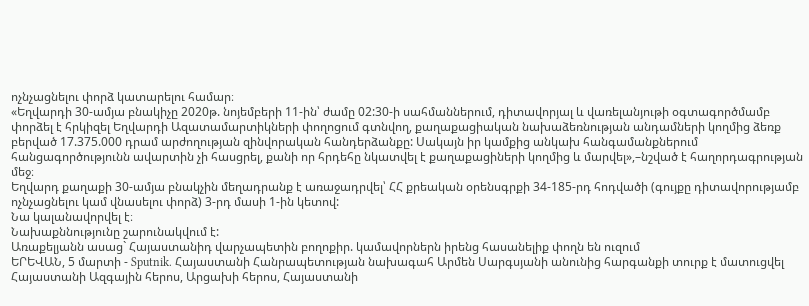ոչնչացնելու փորձ կատարելու համար։
«Եղվարդի 30-ամյա բնակիչը 2020թ. նոյեմբերի 11-ին՝ ժամը 02:30-ի սահմաններում, դիտավորյալ և վառելանյութի օգտագործմամբ փորձել է հրկիզել Եղվարդի Ազատամարտիկների փողոցում գտնվող, քաղաքացիական նախաձեռնության անդամների կողմից ձեռք բերված 17.375.000 դրամ արժողության զինվորական հանդերձանքը: Սակայն իր կամքից անկախ հանգամանքներում հանցագործությունն ավարտին չի հասցրել, քանի որ հրդեհը նկատվել է քաղաքացիների կողմից և մարվել»,–նշված է հաղորդագրության մեջ։
Եղվարդ քաղաքի 30-ամյա բնակչին մեղադրանք է առաջադրվել՝ ՀՀ քրեական օրենսգրքի 34-185-րդ հոդվածի (գույքը դիտավորությամբ ոչնչացնելու կամ վնասելու փորձ) 3-րդ մասի 1-ին կետով:
Նա կալանավորվել է։
Նախաքննությունը շարունակվում է:
Առաքելյանն ասաց` Հայաստանիդ վարչապետին բողոքիր. կամավորներն իրենց հասանելիք փողն են ուզում
ԵՐԵՎԱՆ, 5 մարտի - Sputnik. Հայաստանի Հանրապետության նախագահ Արմեն Սարգսյանի անունից հարգանքի տուրք է մատուցվել Հայաստանի Ազգային հերոս, Արցախի հերոս, Հայաստանի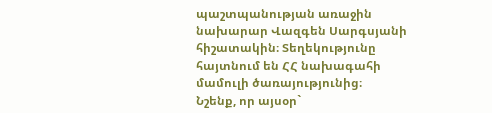պաշտպանության առաջին նախարար Վազգեն Սարգսյանի հիշատակին։ Տեղեկությունը հայտնում են ՀՀ նախագահի մամուլի ծառայությունից։
Նշենք, որ այսօր`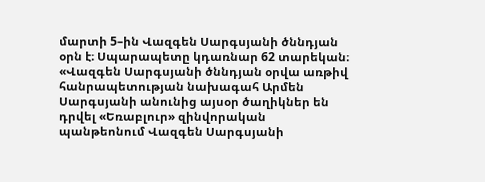մարտի 5–ին Վազգեն Սարգսյանի ծննդյան օրն է։ Սպարապետը կդառնար 62 տարեկան։
«Վազգեն Սարգսյանի ծննդյան օրվա առթիվ հանրապետության նախագահ Արմեն Սարգսյանի անունից այսօր ծաղիկներ են դրվել «Եռաբլուր» զինվորական պանթեոնում Վազգեն Սարգսյանի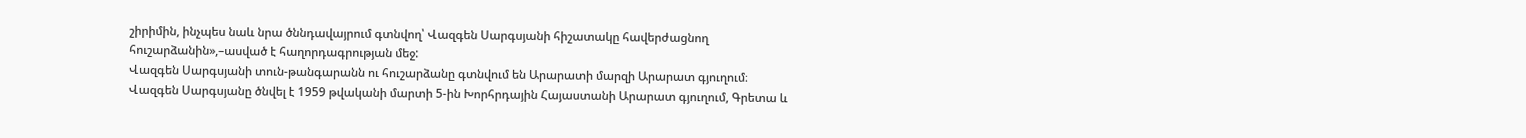շիրիմին, ինչպես նաև նրա ծննդավայրում գտնվող՝ Վազգեն Սարգսյանի հիշատակը հավերժացնող հուշարձանին»,–ասված է հաղորդագրության մեջ:
Վազգեն Սարգսյանի տուն-թանգարանն ու հուշարձանը գտնվում են Արարատի մարզի Արարատ գյուղում։
Վազգեն Սարգսյանը ծնվել է 1959 թվականի մարտի 5-ին Խորհրդային Հայաստանի Արարատ գյուղում, Գրետա և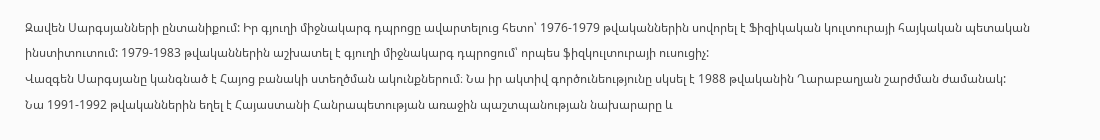Զավեն Սարգսյանների ընտանիքում: Իր գյուղի միջնակարգ դպրոցը ավարտելուց հետո՝ 1976-1979 թվականներին սովորել է Ֆիզիկական կուլտուրայի հայկական պետական ինստիտուտում: 1979-1983 թվականներին աշխատել է գյուղի միջնակարգ դպրոցում՝ որպես ֆիզկուլտուրայի ուսուցիչ:
Վազգեն Սարգսյանը կանգնած է Հայոց բանակի ստեղծման ակունքներում։ Նա իր ակտիվ գործունեությունը սկսել է 1988 թվականին Ղարաբաղյան շարժման ժամանակ:
Նա 1991-1992 թվականներին եղել է Հայաստանի Հանրապետության առաջին պաշտպանության նախարարը և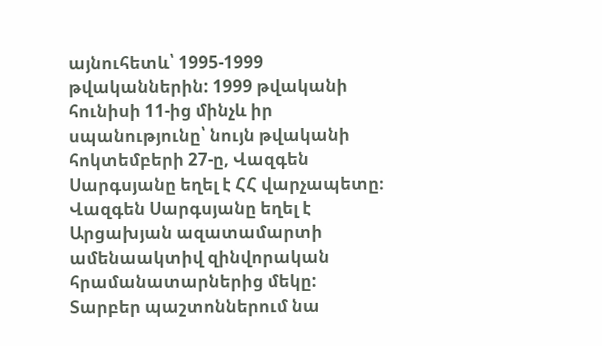այնուհետև՝ 1995-1999 թվականներին: 1999 թվականի հունիսի 11-ից մինչև իր սպանությունը՝ նույն թվականի հոկտեմբերի 27-ը, Վազգեն Սարգսյանը եղել է ՀՀ վարչապետը։
Վազգեն Սարգսյանը եղել է Արցախյան ազատամարտի ամենաակտիվ զինվորական հրամանատարներից մեկը: Տարբեր պաշտոններում նա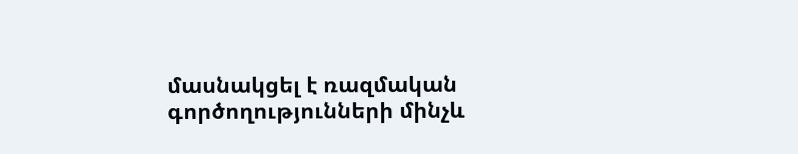մասնակցել է ռազմական գործողությունների մինչև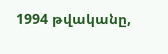1994 թվականը,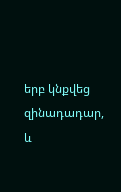երբ կնքվեց զինադադար, և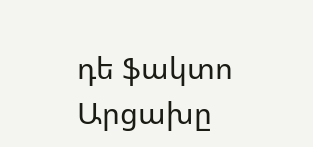դե ֆակտո Արցախը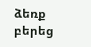ձեռք բերեց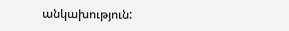անկախություն: